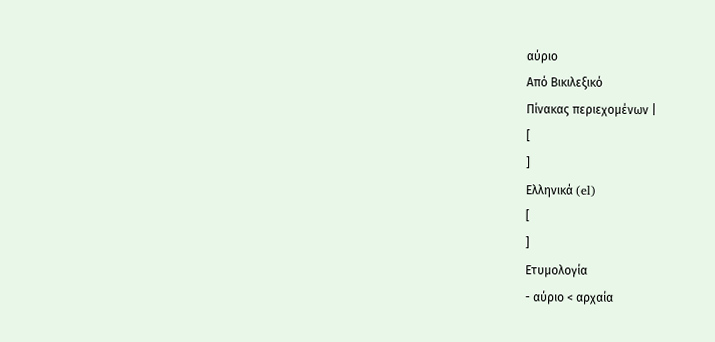αύριο
Από Βικιλεξικό
Πίνακας περιεχομένων |
[
]
Ελληνικά (el)
[
]
Ετυμολογία
- αύριο < αρχαία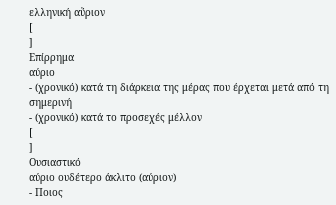ελληνική αὔριον
[
]
Επίρρημα
αύριο
- (χρονικό) κατά τη διάρκεια της μέρας που έρχεται μετά από τη σημερινή
- (χρονικό) κατά το προσεχές μέλλον
[
]
Ουσιαστικό
αύριο ουδέτερο άκλιτο (αύριον)
- Ποιος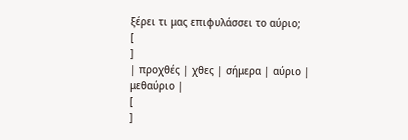ξέρει τι μας επιφυλάσσει το αύριο;
[
]
| προχθές | χθες | σήμερα | αύριο | μεθαύριο |
[
]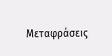Μεταφράσεις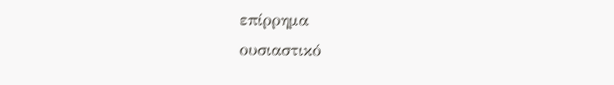επίρρημα
ουσιαστικό